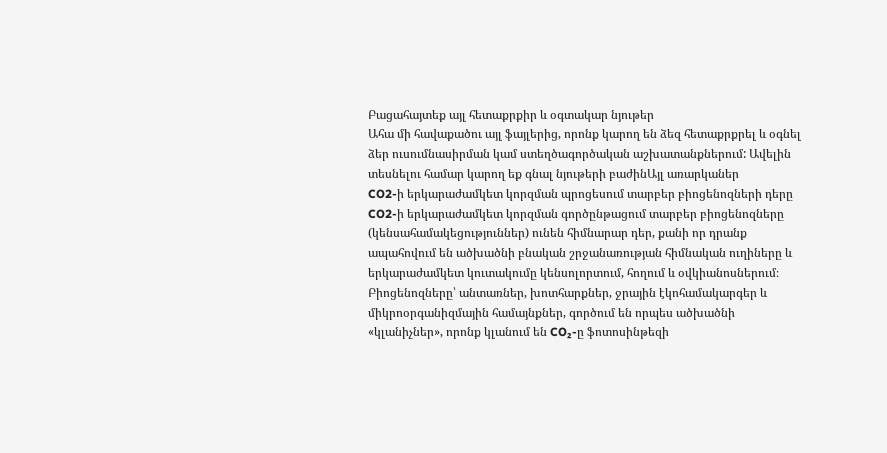Բացահայտեք այլ հետաքրքիր և օգտակար նյութեր
Ահա մի հավաքածու այլ ֆայլերից, որոնք կարող են ձեզ հետաքրքրել և օգնել ձեր ուսումնասիրման կամ ստեղծագործական աշխատանքներում: Ավելին տեսնելու համար կարող եք գնալ նյութերի բաժինԱյլ առարկաներ
CO2-ի երկարաժամկետ կորզման պրոցեսում տարբեր բիոցենոզների դերը
CO2-ի երկարաժամկետ կորզման գործընթացում տարբեր բիոցենոզները (կենսահամակեցություններ) ունեն հիմնարար դեր, քանի որ դրանք ապահովում են ածխածնի բնական շրջանառության հիմնական ուղիները և երկարաժամկետ կուտակումը կենսոլորտում, հողում և օվկիանոսներում։ Բիոցենոզները՝ անտառներ, խոտհարքներ, ջրային էկոհամակարգեր և միկրոօրգանիզմային համայնքներ, գործում են որպես ածխածնի «կլանիչներ», որոնք կլանում են CO₂-ը ֆոտոսինթեզի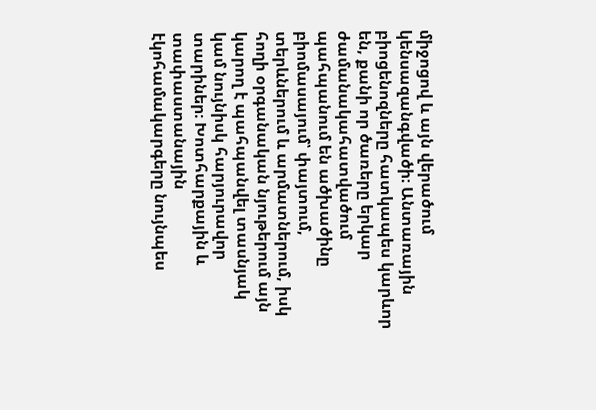միջոցով և այն վերածում կենսազանգվածի։ Անտառային բիոցենոզները հատկապես կարևոր են, քանի որ ծառերը երկար ժամանակահատվածում պահպանում են ածխածինը բիոմասայում՝ փայտում, տերևներում և արմատներում, իսկ հողի օրգանական նյութերում այն կարող է պահպանվել տասնյակ կամ նույնիսկ հարյուրավոր տարիներ։ Խոտհարքային և տափաստանային էկոհամակարգերը նույնպես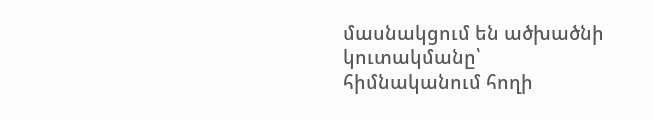մասնակցում են ածխածնի կուտակմանը՝ հիմնականում հողի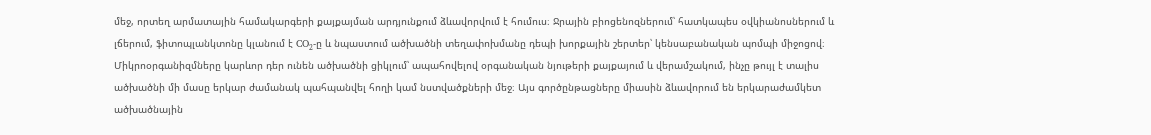մեջ, որտեղ արմատային համակարգերի քայքայման արդյունքում ձևավորվում է հումուս։ Ջրային բիոցենոզներում՝ հատկապես օվկիանոսներում և լճերում, ֆիտոպլանկտոնը կլանում է CO₂-ը և նպաստում ածխածնի տեղափոխմանը դեպի խորքային շերտեր՝ կենսաբանական պոմպի միջոցով։ Միկրոօրգանիզմները կարևոր դեր ունեն ածխածնի ցիկլում՝ ապահովելով օրգանական նյութերի քայքայում և վերամշակում, ինչը թույլ է տալիս ածխածնի մի մասը երկար ժամանակ պահպանվել հողի կամ նստվածքների մեջ։ Այս գործընթացները միասին ձևավորում են երկարաժամկետ ածխածնային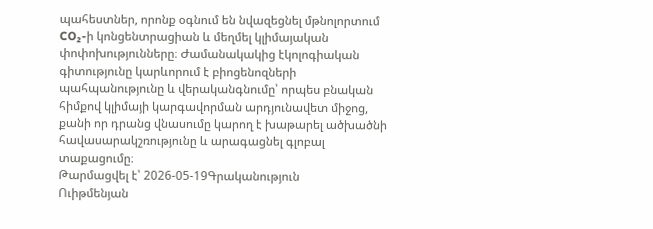պահեստներ, որոնք օգնում են նվազեցնել մթնոլորտում CO₂-ի կոնցենտրացիան և մեղմել կլիմայական փոփոխությունները։ Ժամանակակից էկոլոգիական գիտությունը կարևորում է բիոցենոզների պահպանությունը և վերականգնումը՝ որպես բնական հիմքով կլիմայի կարգավորման արդյունավետ միջոց, քանի որ դրանց վնասումը կարող է խաթարել ածխածնի հավասարակշռությունը և արագացնել գլոբալ տաքացումը։
Թարմացվել է՝ 2026-05-19Գրականություն
Ուիթմենյան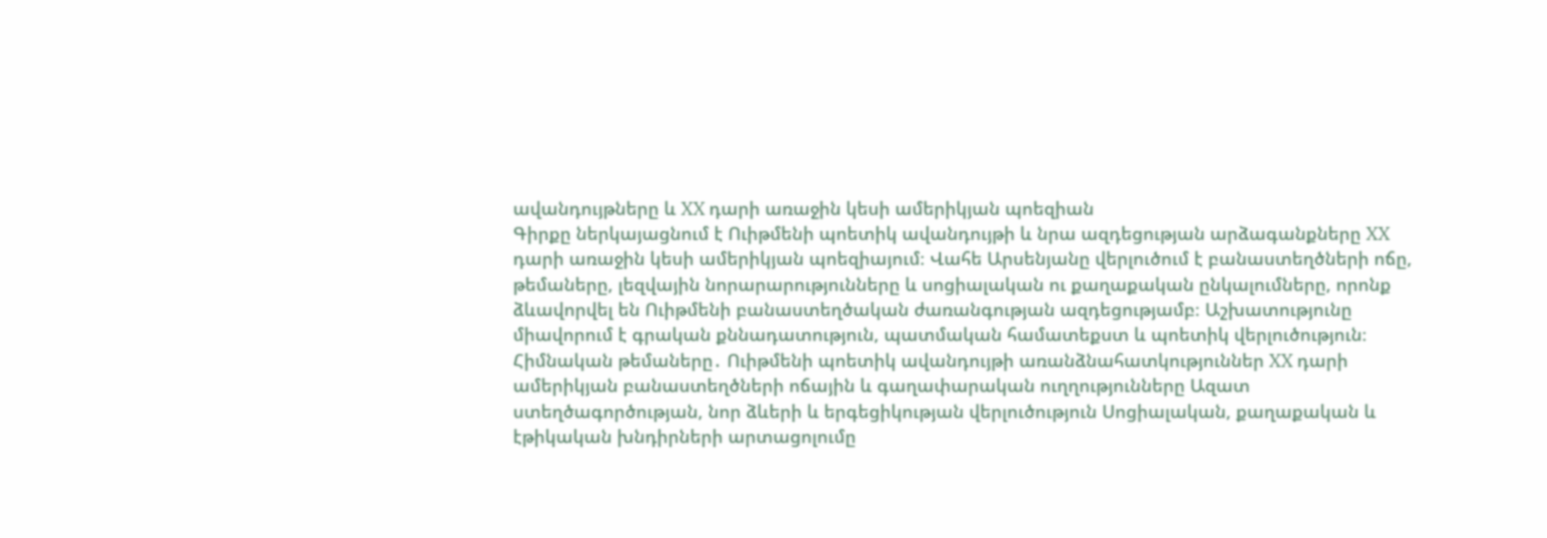ավանդույթները և XX դարի առաջին կեսի ամերիկյան պոեզիան
Գիրքը ներկայացնում է Ուիթմենի պոետիկ ավանդույթի և նրա ազդեցության արձագանքները XX դարի առաջին կեսի ամերիկյան պոեզիայում։ Վահե Արսենյանը վերլուծում է բանաստեղծների ոճը, թեմաները, լեզվային նորարարությունները և սոցիալական ու քաղաքական ընկալումները, որոնք ձևավորվել են Ուիթմենի բանաստեղծական ժառանգության ազդեցությամբ։ Աշխատությունը միավորում է գրական քննադատություն, պատմական համատեքստ և պոետիկ վերլուծություն։ Հիմնական թեմաները․ Ուիթմենի պոետիկ ավանդույթի առանձնահատկություններ XX դարի ամերիկյան բանաստեղծների ոճային և գաղափարական ուղղությունները Ազատ ստեղծագործության, նոր ձևերի և երգեցիկության վերլուծություն Սոցիալական, քաղաքական և էթիկական խնդիրների արտացոլումը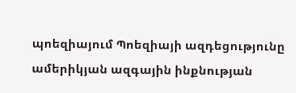պոեզիայում Պոեզիայի ազդեցությունը ամերիկյան ազգային ինքնության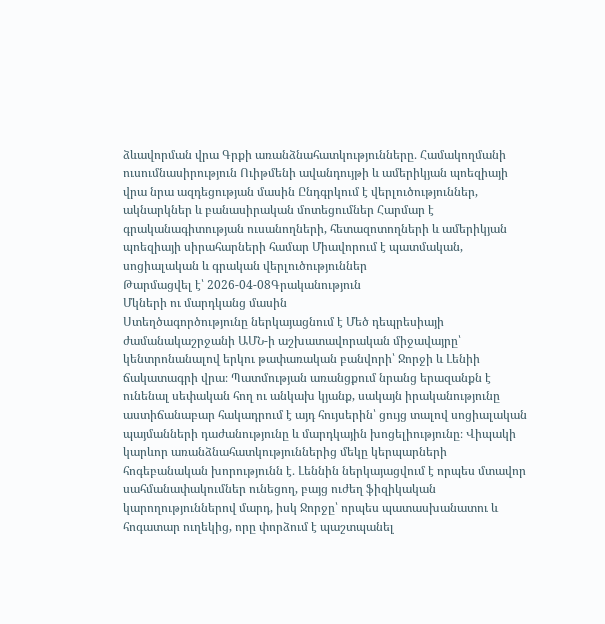ձևավորման վրա Գրքի առանձնահատկությունները․ Համակողմանի ուսումնասիրություն Ուիթմենի ավանդույթի և ամերիկյան պոեզիայի վրա նրա ազդեցության մասին Ընդգրկում է վերլուծություններ, ակնարկներ և բանասիրական մոտեցումներ Հարմար է գրականագիտության ուսանողների, հետազոտողների և ամերիկյան պոեզիայի սիրահարների համար Միավորում է պատմական, սոցիալական և գրական վերլուծություններ
Թարմացվել է՝ 2026-04-08Գրականություն
Մկների ու մարդկանց մասին
Ստեղծագործությունը ներկայացնում է Մեծ դեպրեսիայի ժամանակաշրջանի ԱՄՆ-ի աշխատավորական միջավայրը՝ կենտրոնանալով երկու թափառական բանվորի՝ Ջորջի և Լենիի ճակատագրի վրա։ Պատմության առանցքում նրանց երազանքն է ունենալ սեփական հող ու անկախ կյանք, սակայն իրականությունը աստիճանաբար հակադրում է այդ հույսերին՝ ցույց տալով սոցիալական պայմանների դաժանությունը և մարդկային խոցելիությունը։ Վիպակի կարևոր առանձնահատկություններից մեկը կերպարների հոգեբանական խորությունն է․ Լեննին ներկայացվում է որպես մտավոր սահմանափակումներ ունեցող, բայց ուժեղ ֆիզիկական կարողություններով մարդ, իսկ Ջորջը՝ որպես պատասխանատու և հոգատար ուղեկից, որը փորձում է պաշտպանել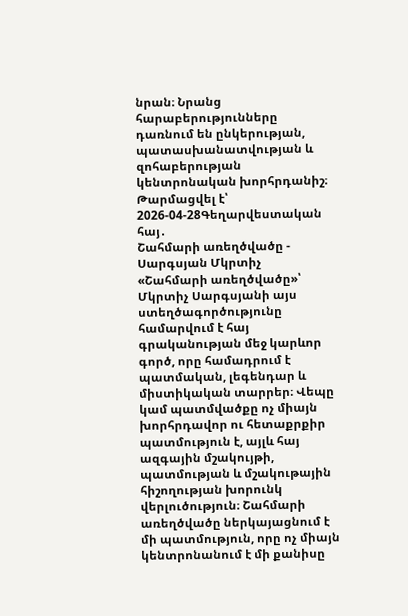նրան։ Նրանց հարաբերությունները դառնում են ընկերության, պատասխանատվության և զոհաբերության կենտրոնական խորհրդանիշ։
Թարմացվել է՝ 2026-04-28Գեղարվեստական հայ․
Շահմարի առեղծվածը - Սարգսյան Մկրտիչ
«Շահմարի առեղծվածը»՝ Մկրտիչ Սարգսյանի այս ստեղծագործությունը համարվում է հայ գրականության մեջ կարևոր գործ, որը համադրում է պատմական, լեգենդար և միստիկական տարրեր։ Վեպը կամ պատմվածքը ոչ միայն խորհրդավոր ու հետաքրքիր պատմություն է, այլև հայ ազգային մշակույթի, պատմության և մշակութային հիշողության խորունկ վերլուծություն։ Շահմարի առեղծվածը ներկայացնում է մի պատմություն, որը ոչ միայն կենտրոնանում է մի քանիսը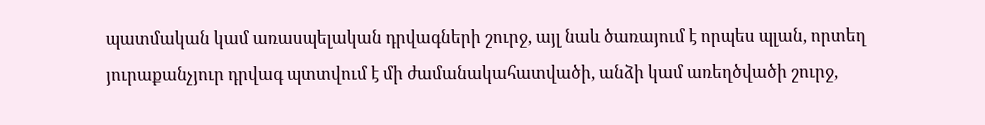պատմական կամ առասպելական դրվագների շուրջ, այլ նաև ծառայում է որպես պլան, որտեղ յուրաքանչյուր դրվագ պտտվում է մի ժամանակահատվածի, անձի կամ առեղծվածի շուրջ,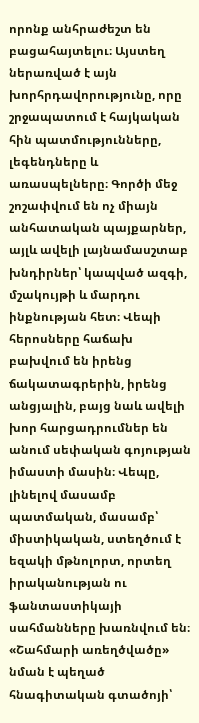որոնք անհրաժեշտ են բացահայտելու։ Այստեղ ներառված է այն խորհրդավորությունը, որը շրջապատում է հայկական հին պատմությունները, լեգենդները և առասպելները։ Գործի մեջ շոշափվում են ոչ միայն անհատական պայքարներ, այլև ավելի լայնամասշտաբ խնդիրներ՝ կապված ազգի, մշակույթի և մարդու ինքնության հետ։ Վեպի հերոսները հաճախ բախվում են իրենց ճակատագրերին, իրենց անցյալին, բայց նաև ավելի խոր հարցադրումներ են անում սեփական գոյության իմաստի մասին։ Վեպը, լինելով մասամբ պատմական, մասամբ՝ միստիկական, ստեղծում է եզակի մթնոլորտ, որտեղ իրականության ու ֆանտաստիկայի սահմանները խառնվում են։ «Շահմարի առեղծվածը» նման է պեղած հնագիտական գտածոյի՝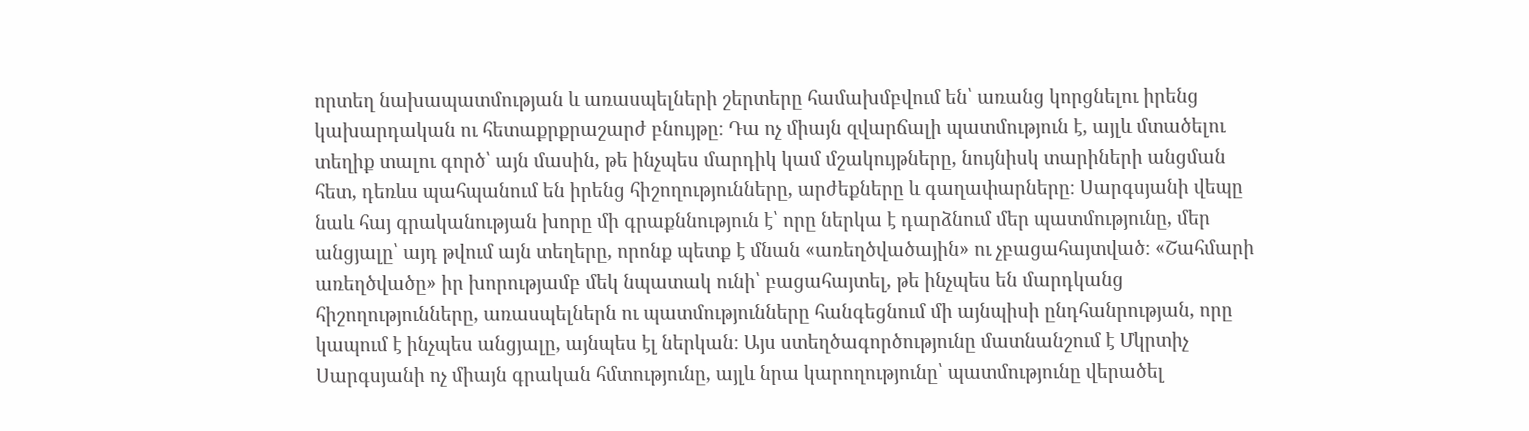որտեղ նախապատմության և առասպելների շերտերը համախմբվում են՝ առանց կորցնելու իրենց կախարդական ու հետաքրքրաշարժ բնույթը։ Դա ոչ միայն զվարճալի պատմություն է, այլև մտածելու տեղիք տալու գործ՝ այն մասին, թե ինչպես մարդիկ կամ մշակույթները, նույնիսկ տարիների անցման հետ, դեռևս պահպանում են իրենց հիշողությունները, արժեքները և գաղափարները։ Սարգսյանի վեպը նաև հայ գրականության խորը մի գրաքննություն է՝ որը ներկա է դարձնում մեր պատմությունը, մեր անցյալը՝ այդ թվում այն տեղերը, որոնք պետք է մնան «առեղծվածային» ու չբացահայտված։ «Շահմարի առեղծվածը» իր խորությամբ մեկ նպատակ ունի՝ բացահայտել, թե ինչպես են մարդկանց հիշողությունները, առասպելներն ու պատմությունները հանգեցնում մի այնպիսի ընդհանրության, որը կապում է ինչպես անցյալը, այնպես էլ ներկան։ Այս ստեղծագործությունը մատնանշում է Մկրտիչ Սարգսյանի ոչ միայն գրական հմտությունը, այլև նրա կարողությունը՝ պատմությունը վերածել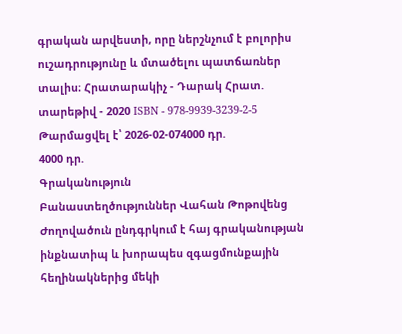գրական արվեստի, որը ներշնչում է բոլորիս ուշադրությունը և մտածելու պատճառներ տալիս։ Հրատարակիչ - Դարակ Հրատ. տարեթիվ - 2020 ISBN - 978-9939-3239-2-5
Թարմացվել է՝ 2026-02-074000 դր.
4000 դր.
Գրականություն
Բանաստեղծություններ Վահան Թոթովենց
Ժողովածուն ընդգրկում է հայ գրականության ինքնատիպ և խորապես զգացմունքային հեղինակներից մեկի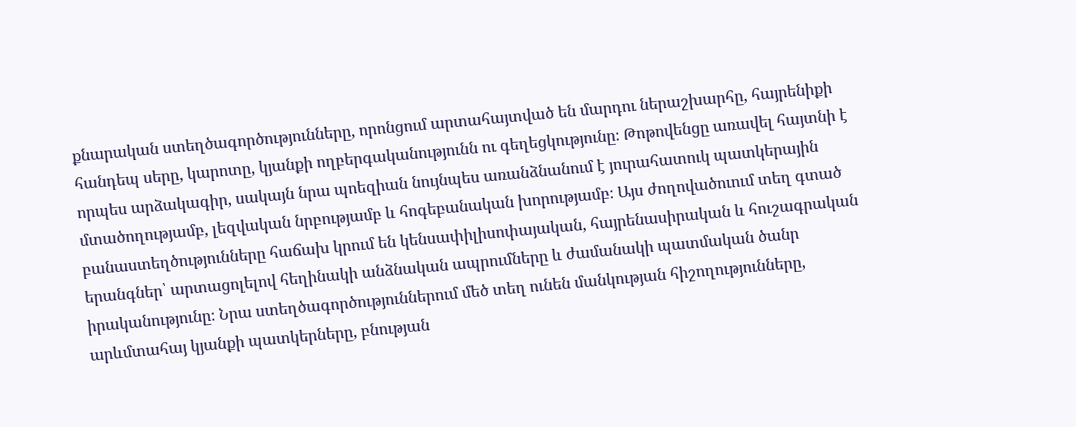քնարական ստեղծագործությունները, որոնցում արտահայտված են մարդու ներաշխարհը, հայրենիքի հանդեպ սերը, կարոտը, կյանքի ողբերգականությունն ու գեղեցկությունը։ Թոթովենցը առավել հայտնի է որպես արձակագիր, սակայն նրա պոեզիան նույնպես առանձնանում է յուրահատուկ պատկերային մտածողությամբ, լեզվական նրբությամբ և հոգեբանական խորությամբ։ Այս ժողովածուում տեղ գտած բանաստեղծությունները հաճախ կրում են կենսափիլիսոփայական, հայրենասիրական և հուշագրական երանգներ՝ արտացոլելով հեղինակի անձնական ապրումները և ժամանակի պատմական ծանր իրականությունը։ Նրա ստեղծագործություններում մեծ տեղ ունեն մանկության հիշողությունները, արևմտահայ կյանքի պատկերները, բնության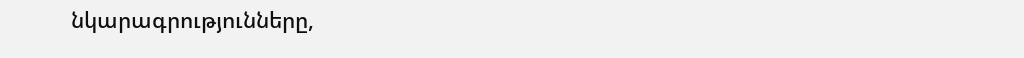նկարագրությունները,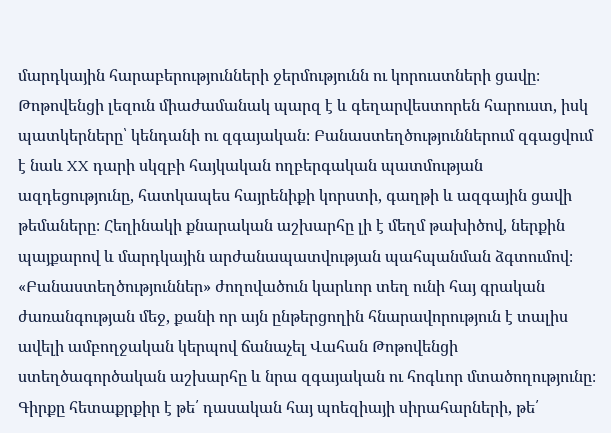մարդկային հարաբերությունների ջերմությունն ու կորուստների ցավը։ Թոթովենցի լեզուն միաժամանակ պարզ է և գեղարվեստորեն հարուստ, իսկ պատկերները՝ կենդանի ու զգայական։ Բանաստեղծություններում զգացվում է նաև XX դարի սկզբի հայկական ողբերգական պատմության ազդեցությունը, հատկապես հայրենիքի կորստի, գաղթի և ազգային ցավի թեմաները։ Հեղինակի քնարական աշխարհը լի է մեղմ թախիծով, ներքին պայքարով և մարդկային արժանապատվության պահպանման ձգտումով։ «Բանաստեղծություններ» ժողովածուն կարևոր տեղ ունի հայ գրական ժառանգության մեջ, քանի որ այն ընթերցողին հնարավորություն է տալիս ավելի ամբողջական կերպով ճանաչել Վահան Թոթովենցի ստեղծագործական աշխարհը և նրա զգայական ու հոգևոր մտածողությունը։ Գիրքը հետաքրքիր է թե՛ դասական հայ պոեզիայի սիրահարների, թե՛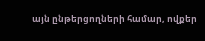այն ընթերցողների համար, ովքեր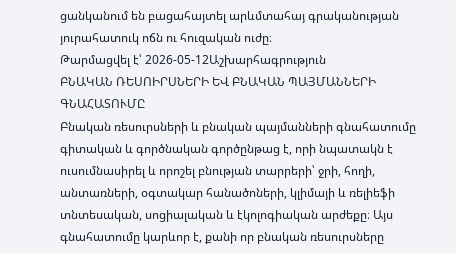ցանկանում են բացահայտել արևմտահայ գրականության յուրահատուկ ոճն ու հուզական ուժը։
Թարմացվել է՝ 2026-05-12Աշխարհագրություն
ԲՆԱԿԱՆ ՌԵՍՈԻՐՍՆԵՐԻ ԵՎ ԲՆԱԿԱՆ ՊԱՅՄԱՆՆԵՐԻ ԳՆԱՀԱՏՈՒՄԸ
Բնական ռեսուրսների և բնական պայմանների գնահատումը գիտական և գործնական գործընթաց է, որի նպատակն է ուսումնասիրել և որոշել բնության տարրերի՝ ջրի, հողի, անտառների, օգտակար հանածոների, կլիմայի և ռելիեֆի տնտեսական, սոցիալական և էկոլոգիական արժեքը։ Այս գնահատումը կարևոր է, քանի որ բնական ռեսուրսները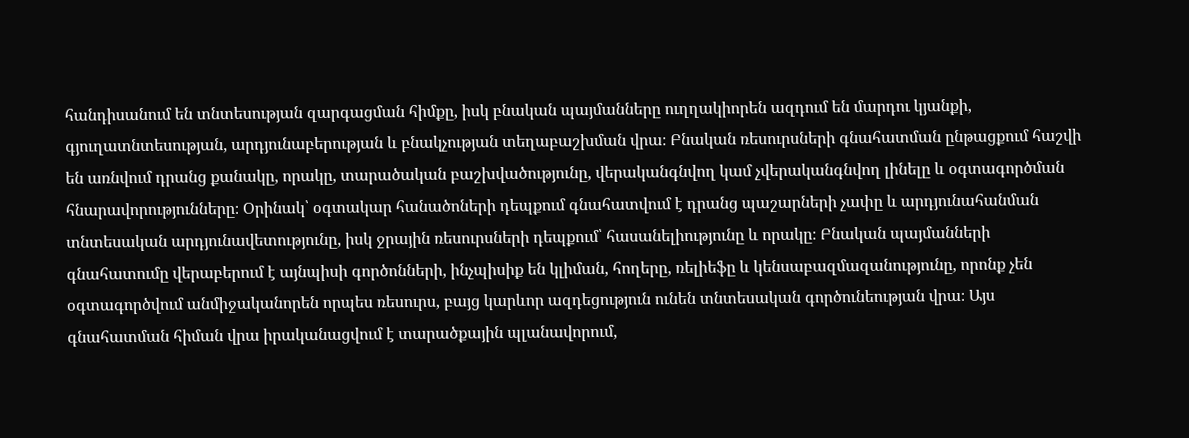հանդիսանում են տնտեսության զարգացման հիմքը, իսկ բնական պայմանները ուղղակիորեն ազդում են մարդու կյանքի, գյուղատնտեսության, արդյունաբերության և բնակչության տեղաբաշխման վրա։ Բնական ռեսուրսների գնահատման ընթացքում հաշվի են առնվում դրանց քանակը, որակը, տարածական բաշխվածությունը, վերականգնվող կամ չվերականգնվող լինելը և օգտագործման հնարավորությունները։ Օրինակ՝ օգտակար հանածոների դեպքում գնահատվում է դրանց պաշարների չափը և արդյունահանման տնտեսական արդյունավետությունը, իսկ ջրային ռեսուրսների դեպքում՝ հասանելիությունը և որակը։ Բնական պայմանների գնահատումը վերաբերում է այնպիսի գործոնների, ինչպիսիք են կլիման, հողերը, ռելիեֆը և կենսաբազմազանությունը, որոնք չեն օգտագործվում անմիջականորեն որպես ռեսուրս, բայց կարևոր ազդեցություն ունեն տնտեսական գործունեության վրա։ Այս գնահատման հիման վրա իրականացվում է տարածքային պլանավորում,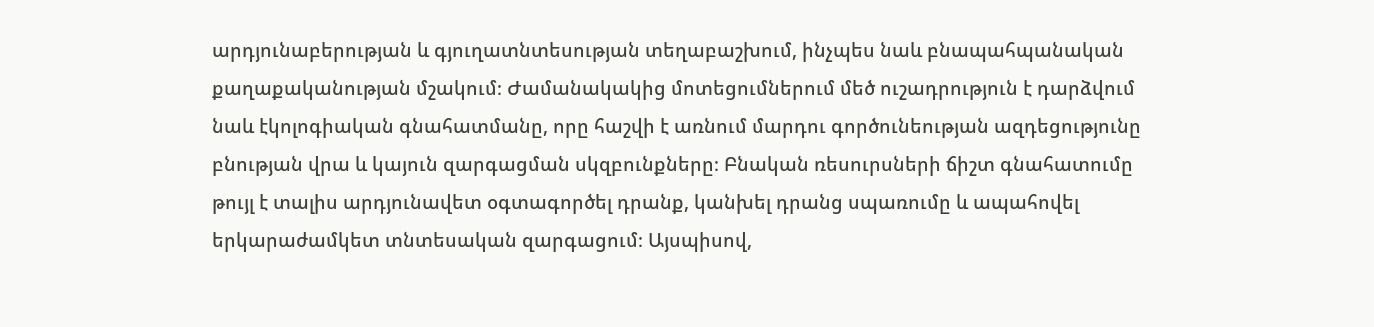արդյունաբերության և գյուղատնտեսության տեղաբաշխում, ինչպես նաև բնապահպանական քաղաքականության մշակում։ Ժամանակակից մոտեցումներում մեծ ուշադրություն է դարձվում նաև էկոլոգիական գնահատմանը, որը հաշվի է առնում մարդու գործունեության ազդեցությունը բնության վրա և կայուն զարգացման սկզբունքները։ Բնական ռեսուրսների ճիշտ գնահատումը թույլ է տալիս արդյունավետ օգտագործել դրանք, կանխել դրանց սպառումը և ապահովել երկարաժամկետ տնտեսական զարգացում։ Այսպիսով,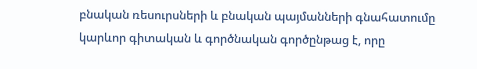բնական ռեսուրսների և բնական պայմանների գնահատումը կարևոր գիտական և գործնական գործընթաց է, որը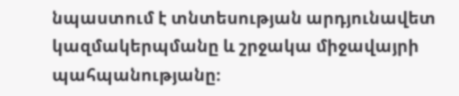նպաստում է տնտեսության արդյունավետ կազմակերպմանը և շրջակա միջավայրի պահպանությանը։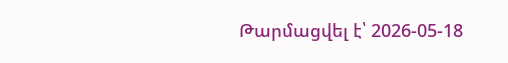Թարմացվել է՝ 2026-05-18